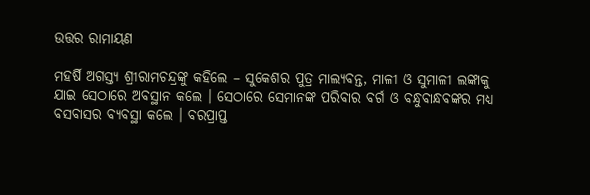ଉତ୍ତର ରାମାୟଣ

ମହର୍ଷି ଅଗସ୍ତ୍ୟ ଶ୍ରୀରାମଚନ୍ଦ୍ରଙ୍କୁ କହିଲେ – ସୁକେଶର ପୁତ୍ର ମାଲ୍ୟବନ୍ତ, ମାଳୀ ଓ ସୁମାଳୀ ଲଙ୍କାକୁ ଯାଇ ସେଠାରେ ଅବସ୍ଥାନ କଲେ । ସେଠାରେ ସେମାନଙ୍କ ପରିବାର ବର୍ଗ ଓ ବନ୍ଧୁବାନ୍ଧବଙ୍କର ମଧ୍ୟ ବସବାସର ବ୍ୟବସ୍ଥା କଲେ । ବରପ୍ରାପ୍ତ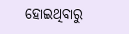ହୋଇଥିବାରୁ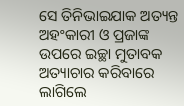ସେ ତିନିଭାଇଯାକ ଅତ୍ୟନ୍ତ ଅହଂକାରୀ ଓ ପ୍ରଜାଙ୍କ ଉପରେ ଇଚ୍ଛା ମୁତାବକ ଅତ୍ୟାଚାର କରିବାରେ ଲାଗିଲେ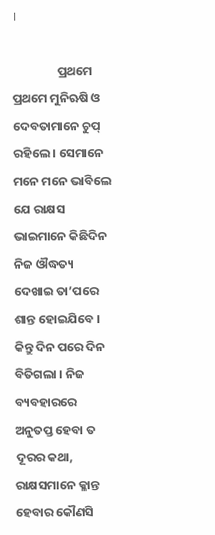।

                ପ୍ରଥମେ ପ୍ରଥମେ ମୁନିଋଷି ଓ ଦେବତାମାନେ ଚୁପ୍ ରହିଲେ । ସେମାନେ ମନେ ମନେ ଭାବିଲେ ଯେ ରାକ୍ଷସ ଭାଇମାନେ କିଛିଦିନ ନିଜ ଔଦ୍ଧତ୍ୟ ଦେଖାଇ ତା’ପରେ ଶାନ୍ତ ହୋଇଯିବେ । କିନ୍ତୁ ଦିନ ପରେ ଦିନ ବିତିଗଲା । ନିଜ ବ୍ୟବହାରରେ ଅନୁତପ୍ତ ହେବା ତ ଦୂରର କଥା, ରାକ୍ଷସମାନେ କ୍ଳାନ୍ତ ହେବାର କୌଣସି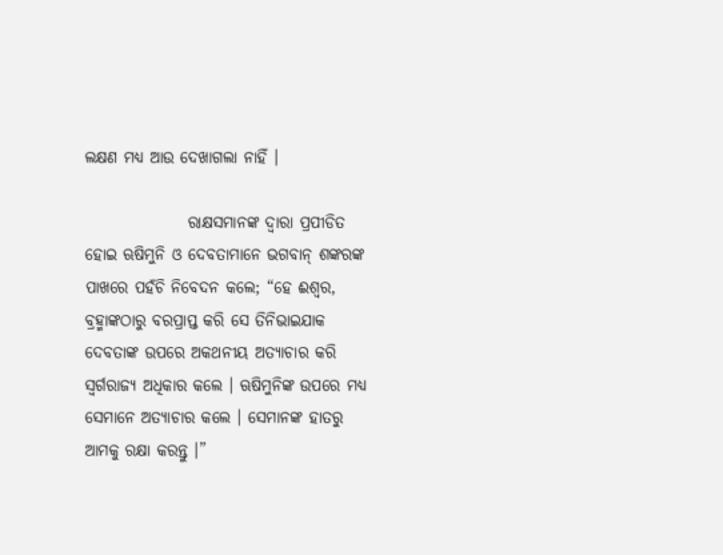ଲକ୍ଷଣ ମଧ୍ୟ ଆଉ ଦେଖାଗଲା ନାହିଁ ।

                ରାକ୍ଷସମାନଙ୍କ ଦ୍ୱାରା ପ୍ରପୀଡିତ ହୋଇ ଋଷିମୁନି ଓ ଦେବତାମାନେ ଭଗବାନ୍ ଶଙ୍କରଙ୍କ ପାଖରେ ପହଁଚି ନିବେଦନ କଲେ; “ହେ ଈଶ୍ୱର, ବ୍ରହ୍ମାଙ୍କଠାରୁ ବରପ୍ରାପ୍ତ କରି ସେ ତିନିଭାଇଯାକ ଦେବତାଙ୍କ ଉପରେ ଅକଥନୀୟ ଅତ୍ୟାଚାର କରି ସ୍ୱର୍ଗରାଜ୍ୟ ଅଧିକାର କଲେ । ଋଷିମୁନିଙ୍କ ଉପରେ ମଧ୍ୟ ସେମାନେ ଅତ୍ୟାଚାର କଲେ । ସେମାନଙ୍କ ହାତରୁ ଆମକୁ ରକ୍ଷା କରନ୍ତୁ ।”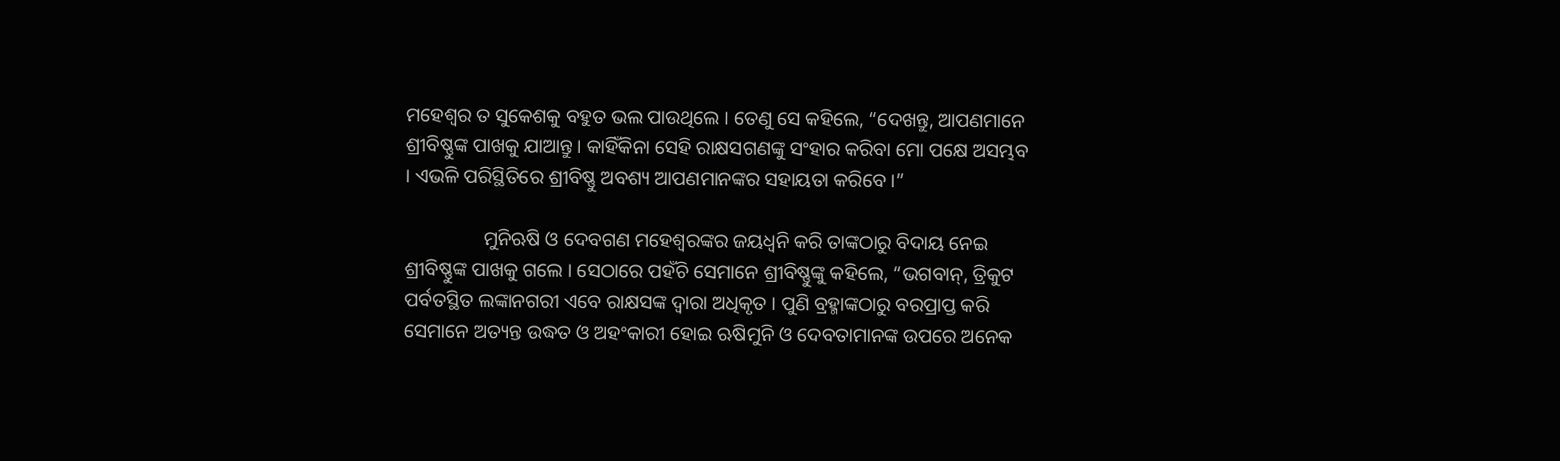ମହେଶ୍ୱର ତ ସୁକେଶକୁ ବହୁତ ଭଲ ପାଉଥିଲେ । ତେଣୁ ସେ କହିଲେ, “ଦେଖନ୍ତୁ, ଆପଣମାନେ ଶ୍ରୀବିଷ୍ଣୁଙ୍କ ପାଖକୁ ଯାଆନ୍ତୁ । କାହିଁକିନା ସେହି ରାକ୍ଷସଗଣଙ୍କୁ ସଂହାର କରିବା ମୋ ପକ୍ଷେ ଅସମ୍ଭବ । ଏଭଳି ପରିସ୍ଥିତିରେ ଶ୍ରୀବିଷ୍ଣୁ ଅବଶ୍ୟ ଆପଣମାନଙ୍କର ସହାୟତା କରିବେ ।”

                ମୁନିଋଷି ଓ ଦେବଗଣ ମହେଶ୍ୱରଙ୍କର ଜୟଧ୍ୱନି କରି ତାଙ୍କଠାରୁ ବିଦାୟ ନେଇ ଶ୍ରୀବିଷ୍ଣୁଙ୍କ ପାଖକୁ ଗଲେ । ସେଠାରେ ପହଁଚି ସେମାନେ ଶ୍ରୀବିଷ୍ଣୁଙ୍କୁ କହିଲେ, “ଭଗବାନ୍, ତ୍ରିକୁଟ ପର୍ବତସ୍ଥିତ ଲଙ୍କାନଗରୀ ଏବେ ରାକ୍ଷସଙ୍କ ଦ୍ୱାରା ଅଧିକୃତ । ପୁଣି ବ୍ରହ୍ମାଙ୍କଠାରୁ ବରପ୍ରାପ୍ତ କରି ସେମାନେ ଅତ୍ୟନ୍ତ ଉଦ୍ଧତ ଓ ଅହଂକାରୀ ହୋଇ ଋଷିମୁନି ଓ ଦେବତାମାନଙ୍କ ଉପରେ ଅନେକ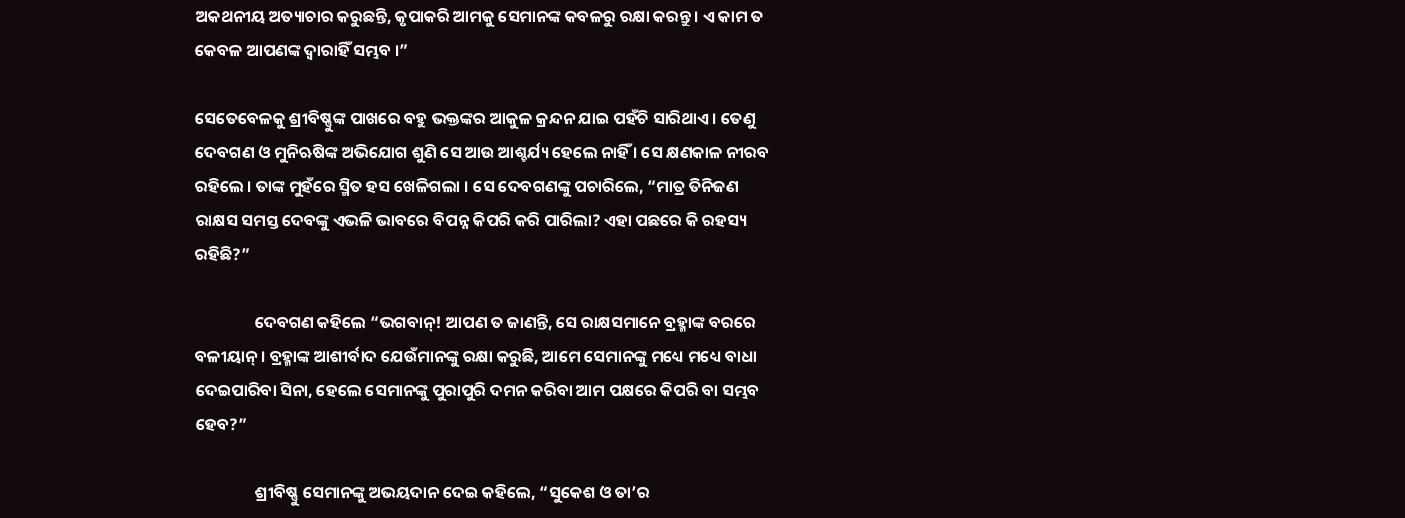ଅକଥନୀୟ ଅତ୍ୟାଚାର କରୁଛନ୍ତି, କୃପାକରି ଆମକୁ ସେମାନଙ୍କ କବଳରୁ ରକ୍ଷା କରନ୍ତୁ । ଏ କାମ ତ କେବଳ ଆପଣଙ୍କ ଦ୍ୱାରାହିଁ ସମ୍ଭବ ।”

ସେତେବେଳକୁ ଶ୍ରୀବିଷ୍ଣୁଙ୍କ ପାଖରେ ବହୁ ଭକ୍ତଙ୍କର ଆକୁଳ କ୍ରନ୍ଦନ ଯାଇ ପହଁଚି ସାରିଥାଏ । ତେଣୁ ଦେବଗଣ ଓ ମୁନିଋଷିଙ୍କ ଅଭିଯୋଗ ଶୁଣି ସେ ଆଉ ଆଶ୍ଚର୍ଯ୍ୟ ହେଲେ ନାହିଁ । ସେ କ୍ଷଣକାଳ ନୀରବ ରହିଲେ । ତାଙ୍କ ମୁହଁରେ ସ୍ମିତ ହସ ଖେଳିଗଲା । ସେ ଦେବଗଣଙ୍କୁ ପଚାରିଲେ, “ମାତ୍ର ତିନିଜଣ ରାକ୍ଷସ ସମସ୍ତ ଦେବଙ୍କୁ ଏଭଳି ଭାବରେ ବିପନ୍ନ କିପରି କରି ପାରିଲା? ଏହା ପଛରେ କି ରହସ୍ୟ ରହିଛି?”

                ଦେବଗଣ କହିଲେ “ଭଗବାନ୍! ଆପଣ ତ ଜାଣନ୍ତି, ସେ ରାକ୍ଷସମାନେ ବ୍ରହ୍ମାଙ୍କ ବରରେ ବଳୀୟାନ୍ । ବ୍ରହ୍ମାଙ୍କ ଆଶୀର୍ବାଦ ଯେଉଁମାନଙ୍କୁ ରକ୍ଷା କରୁଛି, ଆମେ ସେମାନଙ୍କୁ ମଧ୍ୟେ ମଧ୍ୟେ ବାଧା ଦେଇପାରିବା ସିନା, ହେଲେ ସେମାନଙ୍କୁ ପୁରାପୁରି ଦମନ କରିବା ଆମ ପକ୍ଷରେ କିପରି ବା ସମ୍ଭବ ହେବ?”

                ଶ୍ରୀବିଷ୍ଣୁ ସେମାନଙ୍କୁ ଅଭୟଦାନ ଦେଇ କହିଲେ, “ସୁକେଶ ଓ ତା’ର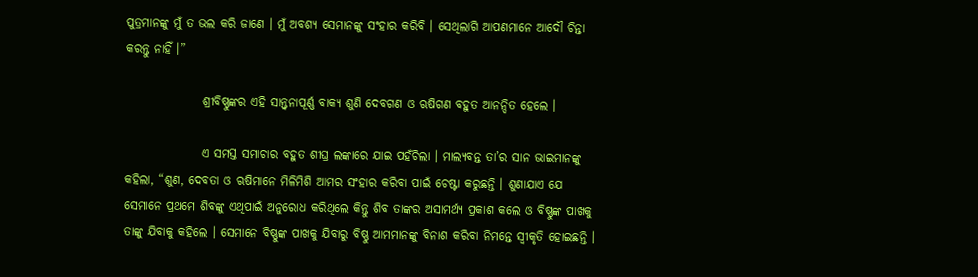ପୁତ୍ରମାନଙ୍କୁ ମୁଁ ତ ଭଲ କରି ଜାଣେ । ମୁଁ ଅବଶ୍ୟ ସେମାନଙ୍କୁ ସଂହାର କରିବି । ସେଥିଲାଗି ଆପଣମାନେ ଆଦୌ ଚିନ୍ତା କରନ୍ତୁ ନାହିଁ ।”

                ଶ୍ରୀବିଷ୍ଣୁଙ୍କର ଏହି ସାନ୍ତ୍ୱନାପୂର୍ଣ୍ଣ ବାକ୍ୟ ଶୁଣି ଦେବଗଣ ଓ ଋଷିଗଣ ବହୁତ ଆନନ୍ଦିତ ହେଲେ ।

                ଏ ସମସ୍ତ ସମାଚାର ବହୁତ ଶୀଘ୍ର ଲଙ୍କାରେ ଯାଇ ପହଁଚିଲା । ମାଲ୍ୟବନ୍ତ ତା’ର ସାନ ଭାଇମାନଙ୍କୁ କହିଲା, “ଶୁଣ, ଦେବତା ଓ ଋଷିମାନେ ମିଳିମିଶି ଆମର ସଂହାର କରିବା ପାଇଁ ଚେଷ୍ଟା କରୁଛନ୍ତି । ଶୁଣାଯାଏ ଯେ ସେମାନେ ପ୍ରଥମେ ଶିବଙ୍କୁ ଏଥିପାଇଁ ଅନୁରୋଧ କରିଥିଲେ କିନ୍ତୁ ଶିବ ତାଙ୍କର ଅସାମର୍ଥ୍ୟ ପ୍ରକାଶ କଲେ ଓ ବିଷ୍ଣୁଙ୍କ ପାଖକୁ ତାଙ୍କୁ ଯିବାକୁ କହିଲେ । ସେମାନେ ବିଷ୍ଣୁଙ୍କ ପାଖକୁ ଯିବାରୁ ବିଷ୍ଣୁ ଆମମାନଙ୍କୁ ବିନାଶ କରିବା ନିମନ୍ତେ ସ୍ୱୀକୃତି ହୋଇଛନ୍ତି ।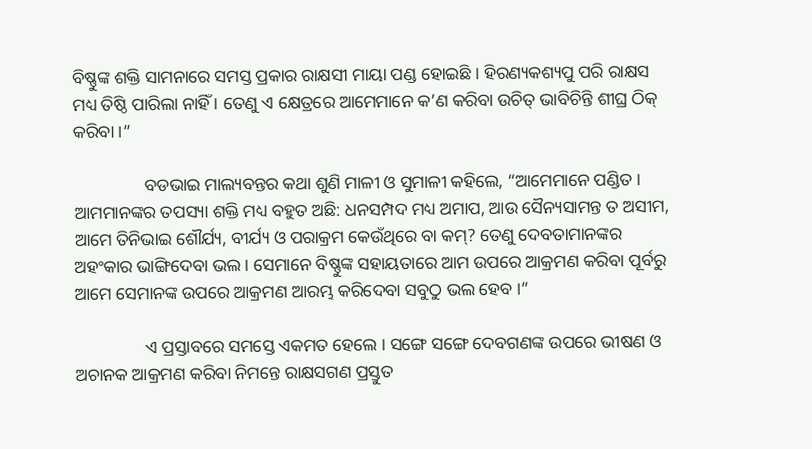ବିଷ୍ଣୁଙ୍କ ଶକ୍ତି ସାମନାରେ ସମସ୍ତ ପ୍ରକାର ରାକ୍ଷସୀ ମାୟା ପଣ୍ଡ ହୋଇଛି । ହିରଣ୍ୟକଶ୍ୟପୁ ପରି ରାକ୍ଷସ ମଧ୍ୟ ତିଷ୍ଠି ପାରିଲା ନାହିଁ । ତେଣୁ ଏ କ୍ଷେତ୍ରରେ ଆମେମାନେ କ’ଣ କରିବା ଉଚିତ୍ ଭାବିଚିନ୍ତି ଶୀଘ୍ର ଠିକ୍ କରିବା ।”

                ବଡଭାଇ ମାଲ୍ୟବନ୍ତର କଥା ଶୁଣି ମାଳୀ ଓ ସୁମାଳୀ କହିଲେ, “ଆମେମାନେ ପଣ୍ଡିତ । ଆମମାନଙ୍କର ତପସ୍ୟା ଶକ୍ତି ମଧ୍ୟ ବହୁତ ଅଛି: ଧନସମ୍ପଦ ମଧ୍ୟ ଅମାପ, ଆଉ ସୈନ୍ୟସାମନ୍ତ ତ ଅସୀମ, ଆମେ ତିନିଭାଇ ଶୌର୍ଯ୍ୟ, ବୀର୍ଯ୍ୟ ଓ ପରାକ୍ରମ କେଉଁଥିରେ ବା କମ୍? ତେଣୁ ଦେବତାମାନଙ୍କର ଅହଂକାର ଭାଙ୍ଗିଦେବା ଭଲ । ସେମାନେ ବିଷ୍ଣୁଙ୍କ ସହାୟତାରେ ଆମ ଉପରେ ଆକ୍ରମଣ କରିବା ପୂର୍ବରୁ ଆମେ ସେମାନଙ୍କ ଉପରେ ଆକ୍ରମଣ ଆରମ୍ଭ କରିଦେବା ସବୁଠୁ ଭଲ ହେବ ।”

                ଏ ପ୍ରସ୍ତାବରେ ସମସ୍ତେ ଏକମତ ହେଲେ । ସଙ୍ଗେ ସଙ୍ଗେ ଦେବଗଣଙ୍କ ଉପରେ ଭୀଷଣ ଓ ଅଚାନକ ଆକ୍ରମଣ କରିବା ନିମନ୍ତେ ରାକ୍ଷସଗଣ ପ୍ରସ୍ତୁତ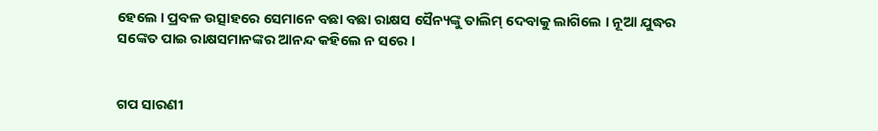ହେଲେ । ପ୍ରବଳ ଉତ୍ସାହରେ ସେମାନେ ବଛା ବଛା ରାକ୍ଷସ ସୈନ୍ୟଙ୍କୁ ତାଲିମ୍ ଦେବାକୁ ଲାଗିଲେ । ନୂଆ ଯୁଦ୍ଧର ସଙ୍କେତ ପାଇ ରାକ୍ଷସମାନଙ୍କର ଆନନ୍ଦ କହିଲେ ନ ସରେ ।


ଗପ ସାରଣୀ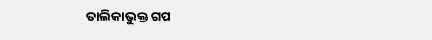ତାଲିକାଭୁକ୍ତ ଗପ